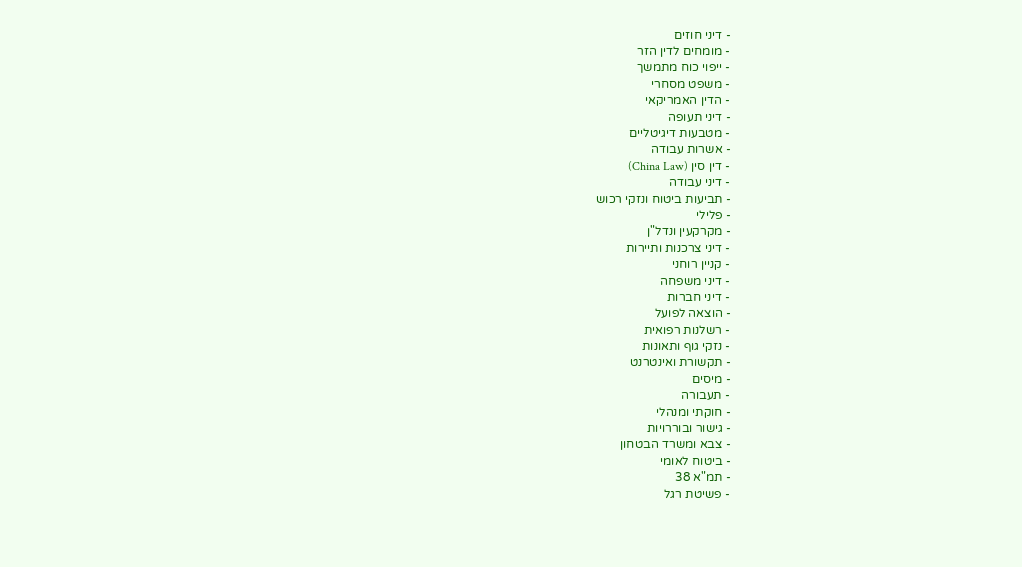- דיני חוזים
- מומחים לדין הזר
- ייפוי כוח מתמשך
- משפט מסחרי
- הדין האמריקאי
- דיני תעופה
- מטבעות דיגיטליים
- אשרות עבודה
- דין סין (China Law)
- דיני עבודה
- תביעות ביטוח ונזקי רכוש
- פלילי
- מקרקעין ונדל"ן
- דיני צרכנות ותיירות
- קניין רוחני
- דיני משפחה
- דיני חברות
- הוצאה לפועל
- רשלנות רפואית
- נזקי גוף ותאונות
- תקשורת ואינטרנט
- מיסים
- תעבורה
- חוקתי ומנהלי
- גישור ובוררויות
- צבא ומשרד הבטחון
- ביטוח לאומי
- תמ"א 38
- פשיטת רגל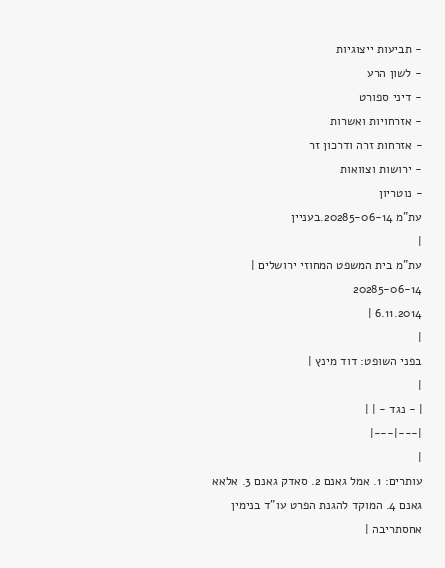- תביעות ייצוגיות
- לשון הרע
- דיני ספורט
- אזרחויות ואשרות
- אזרחות זרה ודרכון זר
- ירושות וצוואות
- נוטריון
עת"מ 20285-06-14.בעניין
|
עת"מ בית המשפט המחוזי ירושלים |
20285-06-14
6.11.2014 |
|
בפני השופט: דוד מינץ |
|
| - נגד - | |
|---|---|
|
עותרים: 1. אמל גאנם 2. סאדק גאנם 3. אלאא גאנם 4. המוקד להגנת הפרט עו"ד בנימין אחסתריבה |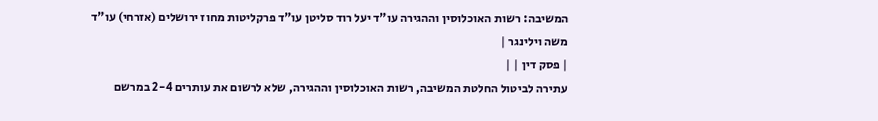המשיבה: רשות האוכלוסין וההגירה עו"ד יעל רוד סליטן עו"ד פרקליטות מחוז ירושלים (אזרחי) עו"ד משה וילינגר |
| פסק דין | |
עתירה לביטול החלטת המשיבה, רשות האוכלוסין וההגירה, שלא לרשום את עותרים 2-4 במרשם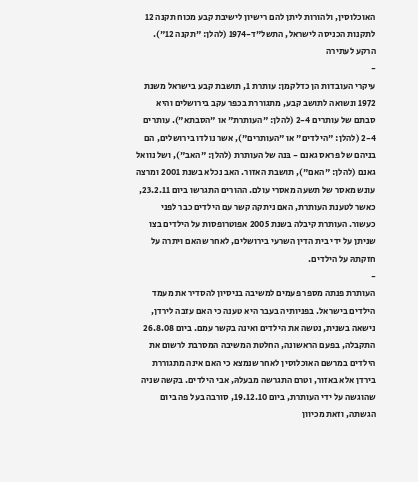האוכלוסין, ולהורות ליתן להם רישיון לישיבת קבע מכוח תקנה 12 לתקנות הכניסה לישראל, התשל"ד-1974 (להלן: "תקנה 12").
הרקע לעתירה
-
עיקרי העובדות הן כדלקמן: עותרת 1, תושבת קבע בישראל משנת 1972 ונשואה לתושב קבע, מתגוררת בכפר עקב בירושלים והיא סבתם של עותרים 2-4 (להלן: "העותרת" או "הסבתא"). עותרים 2-4 (להלן: "הילדים" או "העותרים"), אשר נולדו בירושלים, הם בניהם של פראס גאנם - בּנה של העותרת (להלן: "האב"), ושל נוואל גאנם (להלן: "האם"), תושבת האזור. האב נכלא בשנת 2001 ומרצה עונש מאסר של תשעה מאסרי עולם. ההורים התגרשו ביום 23.2.11, כאשר לטענת העותרת, האם ניתקה קשר עם הילדים כבר לפני כעשור. העותרת קיבלה בשנת 2005 אפוטרופסות על הילדים בצו שניתן על ידי בית הדין השרעי בירושלים, לאחר שהאם ויתרה על חזקתהּ על הילדים.
-
העותרת פנתה מספר פעמים למשיבה בניסיון להסדיר את מעמד הילדים בישראל. בפניותיה בעבר היא טענה כי האם עזבה לירדן, נישאה בשנית, נטשה את הילדים ואינה בקשר עמם. ביום 26.8.08 התקבלה, בפעם הראשונה, החלטת המשיבה המסרבת לרשום את הילדים במרשם האוכלוסין לאחר שנמצא כי האם אינה מתגוררת בירדן אלא באזור, וטרם התגרשה מבעלהּ, אבי הילדים. בקשה שניה שהוגשה על ידי העותרת, ביום 19.12.10, סורבה בעל פה ביום הגשתה, וזאת מכיוון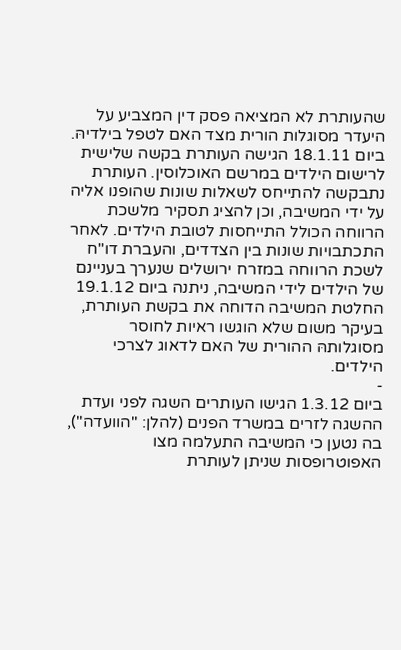שהעותרת לא המציאה פסק דין המצביע על היעדר מסוגלות הורית מצד האם לטפל בילדיהּ. ביום 18.1.11 הגישה העותרת בקשה שלישית לרישום הילדים במרשם האוכלוסין. העותרת נתבקשה להתייחס לשאלות שונות שהופנו אליה על ידי המשיבה, וכן להציג תסקיר מלשכת הרווחה הכולל התייחסות לטובת הילדים. לאחר התכתבויות שונות בין הצדדים, והעברת דו"ח לשכת הרווחה במזרח ירושלים שנערך בעניינם של הילדים לידי המשיבה, ניתנה ביום 19.1.12 החלטת המשיבה הדוחה את בקשת העותרת, בעיקר משום שלא הוגשו ראיות לחוסר מסוגלותהּ ההורית של האם לדאוג לצרכי הילדים.
-
ביום 1.3.12 הגישו העותרים השגה לפני ועדת ההשגה לזרים במשרד הפנים (להלן: "הוועדה"), בה נטען כי המשיבה התעלמה מצו האפוטרופסות שניתן לעותרת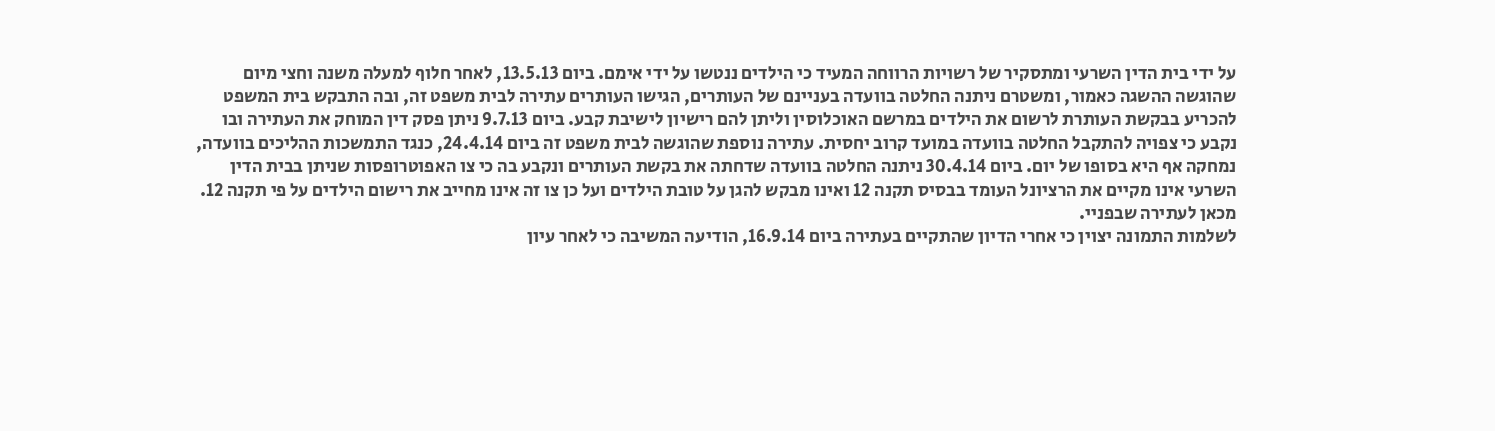על ידי בית הדין השרעי ומתסקיר של רשויות הרווחה המעיד כי הילדים ננטשו על ידי אימם. ביום 13.5.13, לאחר חלוף למעלה משנה וחצי מיום שהוגשה ההשגה כאמור, ומשטרם ניתנה החלטה בוועדה בעניינם של העותרים, הגישו העותרים עתירה לבית משפט זה, ובה התבקש בית המשפט להכריע בבקשת העותרת לרשום את הילדים במרשם האוכלוסין וליתן להם רישיון לישיבת קבע. ביום 9.7.13 ניתן פסק דין המוחק את העתירה ובו נקבע כי צפויה להתקבל החלטה בוועדה במועד קרוב יחסית. עתירה נוספת שהוגשה לבית משפט זה ביום 24.4.14, כנגד התמשכות ההליכים בוועדה, נמחקה אף היא בסופו של יום. ביום 30.4.14 ניתנה החלטה בוועדה שדחתה את בקשת העותרים ונקבע בה כי צו האפוטרופסות שניתן בבית הדין השרעי אינו מקיים את הרציונל העומד בבסיס תקנה 12 ואינו מבקש להגן על טובת הילדים ועל כן צו זה אינו מחייב את רישום הילדים על פי תקנה 12. מכאן לעתירה שבפניי.
לשלמות התמונה יצוין כי אחרי הדיון שהתקיים בעתירה ביום 16.9.14, הודיעה המשיבה כי לאחר עיון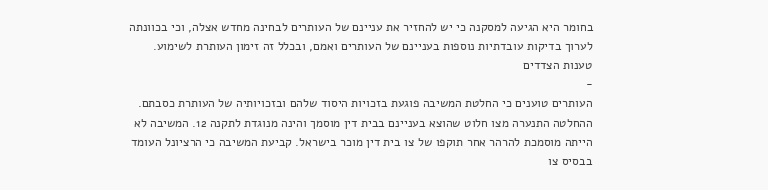בחומר היא הגיעה למסקנה כי יש להחזיר את עניינם של העותרים לבחינה מחדש אצלה, וכי בכוונתה לערוך בדיקות עובדתיות נוספות בעניינם של העותרים ואמם, ובכלל זה זימון העותרת לשימוע.
טענות הצדדים
-
העותרים טוענים כי החלטת המשיבה פוגעת בזכויות היסוד שלהם ובזכויותיה של העותרת כסבתם. ההחלטה התנערה מצו חלוט שהוצא בעניינם בבית דין מוסמך והינה מנוגדת לתקנה 12. המשיבה לא הייתה מוסמכת להרהר אחר תוקפו של צו בית דין מוכר בישראל. קביעת המשיבה כי הרציונל העומד בבסיס צו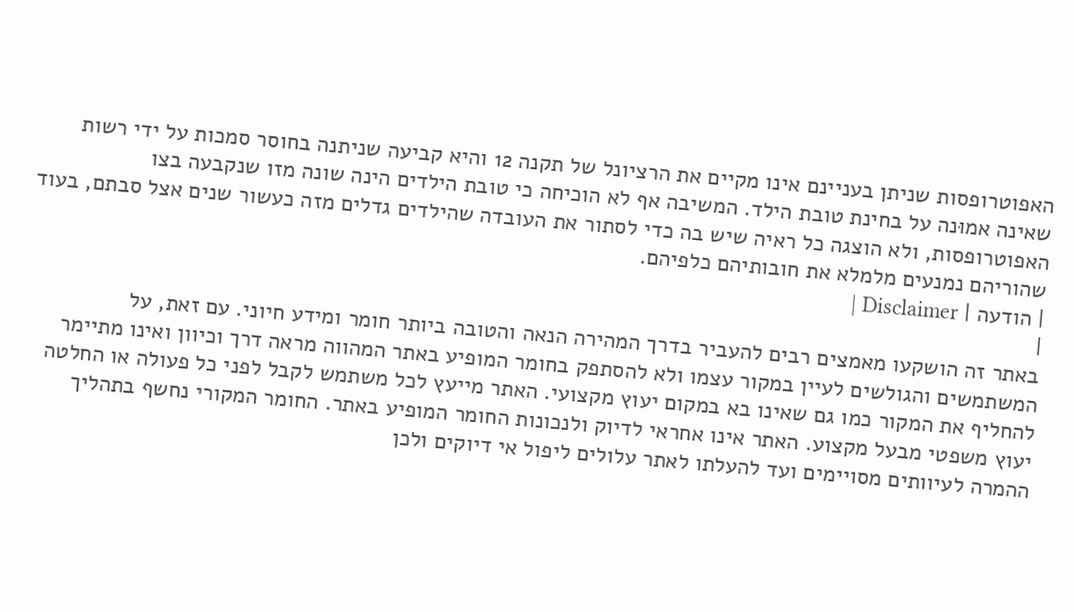האפוטרופסות שניתן בעניינם אינו מקיים את הרציונל של תקנה 12 והיא קביעה שניתנה בחוסר סמכות על ידי רשות שאינה אמוּנה על בחינת טובת הילד. המשיבה אף לא הוכיחה כי טובת הילדים הינה שונה מזו שנקבעה בצו האפוטרופסות, ולא הוצגה כל ראיה שיש בה כדי לסתור את העובדה שהילדים גדלים מזה כעשור שנים אצל סבתם, בעוד שהוריהם נמנעים מלמלא את חובותיהם כלפיהם.
| הודעה | Disclaimer |
|
באתר זה הושקעו מאמצים רבים להעביר בדרך המהירה הנאה והטובה ביותר חומר ומידע חיוני. עם זאת, על המשתמשים והגולשים לעיין במקור עצמו ולא להסתפק בחומר המופיע באתר המהווה מראה דרך וכיוון ואינו מתיימר להחליף את המקור כמו גם שאינו בא במקום יעוץ מקצועי. האתר מייעץ לכל משתמש לקבל לפני כל פעולה או החלטה יעוץ משפטי מבעל מקצוע. האתר אינו אחראי לדיוק ולנכונות החומר המופיע באתר. החומר המקורי נחשף בתהליך ההמרה לעיוותים מסויימים ועד להעלתו לאתר עלולים ליפול אי דיוקים ולכן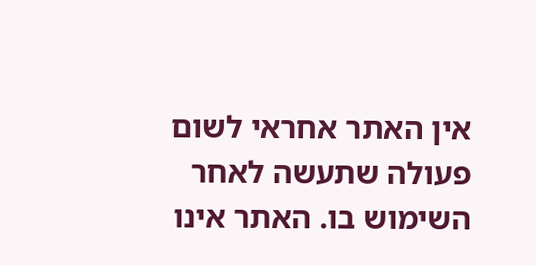אין האתר אחראי לשום פעולה שתעשה לאחר השימוש בו. האתר אינו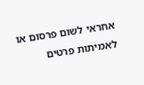אחראי לשום פרסום או לאמיתות פרטים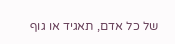של כל אדם, תאגיד או גוף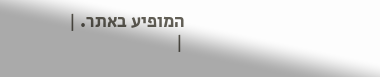המופיע באתר. |
|